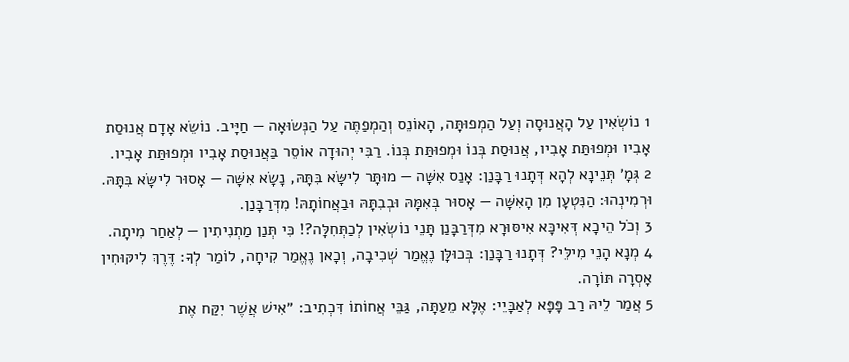1 נוֹשְׂאִין עַל הָאֲנוּסָה וְעַל הַמְפוּתָּה, הָאוֹנֵס וְהַמְפַתֶּה עַל הַנְּשׂוּאָה — חַיָּיב. נוֹשֵׂא אָדָם אֲנוּסַת אָבִיו וּמְפוּתַּת אָבִיו, אֲנוּסַת בְּנוֹ וּמְפוּתַּת בְּנוֹ. רַבִּי יְהוּדָה אוֹסֵר בַּאֲנוּסַת אָבִיו וּמְפוּתַּת אָבִיו.
2 גְּמָ׳ תְּנֵינָא לְהָא דְּתָנוּ רַבָּנַן: אָנַס אִשָּׁה — מוּתָּר לִישָּׂא בִּתָּהּ, נָשָׂא אִשָּׁה — אָסוּר לִישָּׂא בִּתָּהּ. וּרְמִינְהוּ: הַנִּטְעָן מִן הָאִשָּׁה — אָסוּר בְּאִמָּהּ וּבְבִתָּהּ וּבַאֲחוֹתָהּ! מִדְּרַבָּנַן.
3 וְכֹל הֵיכָא דְּאִיכָּא אִיסּוּרָא מִדְּרַבָּנַן תָּנֵי נוֹשְׂאִין לְכַתְּחִלָּה?! כִּי תְּנַן מַתְנִיתִין — לְאַחַר מִיתָה.
4 מְנָא הָנֵי מִילֵּי? דְּתָנוּ רַבָּנַן: בְּכוּלָּן נֶאֱמַר שְׁכִיבָה, וְכָאן נֶאֱמַר קִיחָה, לוֹמַר לְךָ: דֶּרֶךְ לִיקּוּחִין אָסְרָה תּוֹרָה.
5 אֲמַר לֵיהּ רַב פָּפָּא לְאַבָּיֵי: אֶלָּא מֵעַתָּה, גַּבֵּי אֲחוֹתוֹ דִּכְתִיב: ״אִישׁ אֲשֶׁר יִקַּח אֶת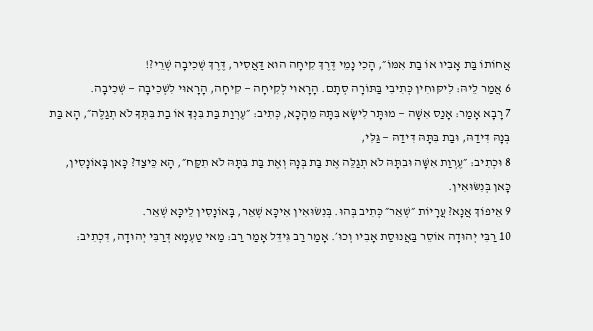אֲחוֹתוֹ בַּת אָבִיו אוֹ בַת אִמּוֹ״, הָכִי נָמֵי דֶּרֶךְ קִיחָה הוּא דַּאֲסִיר, דֶּרֶךְ שְׁכִיבָה שְׁרֵי?!
6 אֲמַר לֵיהּ: לִיקּוּחִין כְּתִיבִי בַּתּוֹרָה סְתָם. הָרָאוּי לְקִיחָה — קִיחָה, הָרָאוּי לִשְׁכִיבָה — שְׁכִיבָה.
7 רָבָא אָמַר: אָנַס אִשָּׁה — מוּתָּר לִישָּׂא בִּתָּהּ מֵהָכָא, כְּתִיב: ״עֶרְוַת בַּת בִּנְךָ אוֹ בַת בִּתְּךָ לֹא תְגַלֶּה״, הָא בַּת בְּנָהּ דִּידַהּ, וּבַת בִּתָּהּ דִּידַהּ — גַּלִּי,
8 וּכְתִיב: ״עֶרְוַת אִשָּׁה וּבִתָּהּ לֹא תְגַלֵּה אֶת בַּת בְּנָהּ וְאֶת בַּת בִּתָּהּ לֹא תִקַּח״, הָא כֵּיצַד? כָּאן בָּאוֹנָסִין, כָּאן בְּנִשּׂוּאִין.
9 אֵיפוֹךְ אֲנָא? עֲרָיוֹת ״שְׁאֵר״ כְּתִיב בְּהוּ. בְּנִשּׂוּאִין אִיכָּא שְׁאֵר, בָּאוֹנָסִין לֵיכָּא שְׁאֵר.
10 רַבִּי יְהוּדָה אוֹסֵר בַּאֲנוּסַת אָבִיו וְכוּ׳. אָמַר רַב גִּידֵּל אָמַר רַב: מַאי טַעְמָא דְּרַבִּי יְהוּדָה, דִּכְתִיב: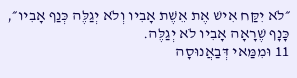״לֹא יִקַּח אִישׁ אֶת אֵשֶׁת אָבִיו וְלֹא יְגַלֶּה כְּנַף אָבִיו״, כָּנָף שֶׁרָאָה אָבִיו לֹא יְגַלֶּה.
11 וּמִמַּאי דְּבַאֲנוּסָה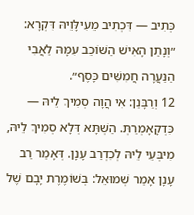כְּתִיב — דִּכְתִיב מֵעִילָּוֵיהּ דִּקְרָא: ״וְנָתַן הָאִישׁ הַשּׁוֹכֵב עִמָּהּ לַאֲבִי הַנַּעֲרָה חֲמִשִּׁים כָּסֶף״.
12 וְרַבָּנַן: אִי הֲוָה סְמִיךְ לֵיהּ — כִּדְקָאָמְרַתְּ. הַשְׁתָּא דְּלָא סְמִיךְ לֵיהּ, מִיבְּעֵי לֵיהּ לְכִדְרַב עָנָן. דְּאָמַר רַב עָנָן אָמַר שְׁמוּאֵל: בְּשׁוֹמֶרֶת יָבָם שֶׁל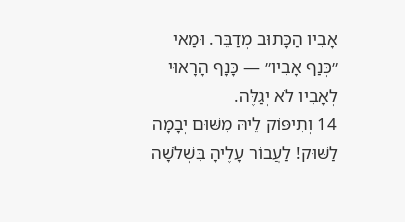אָבִיו הַכָּתוּב מְדַבֵּר. וּמַאי ״כְּנַף אָבִיו״ — כָּנָף הָרָאוּי לְאָבִיו לֹא יְגַלֶּה.
14 וְתִיפּוֹק לֵיהּ מִשּׁוּם יְבָמָה לַשּׁוּק! לַעֲבוֹר עָלֶיהָ בִּשְׁלֹשָׁה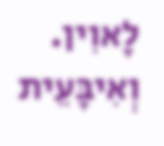לָאוִין. וְאִיבָּעֵית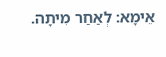אֵימָא: לְאַחַר מִיתָה.